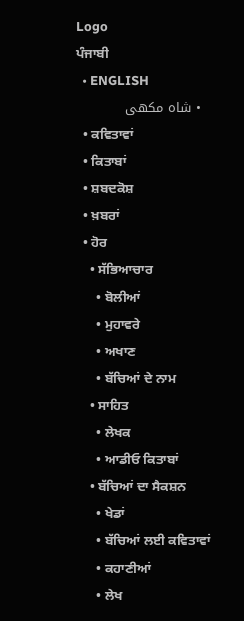Logo
ਪੰਜਾਬੀ
  • ENGLISH
  • شاہ مکھی
  • ਕਵਿਤਾਵਾਂ
  • ਕਿਤਾਬਾਂ
  • ਸ਼ਬਦਕੋਸ਼
  • ਖ਼ਬਰਾਂ
  • ਹੋਰ
    • ਸੱਭਿਆਚਾਰ
      • ਬੋਲੀਆਂ
      • ਮੁਹਾਵਰੇ
      • ਅਖਾਣ
      • ਬੱਚਿਆਂ ਦੇ ਨਾਮ
    • ਸਾਹਿਤ
      • ਲੇਖਕ
      • ਆਡੀਓ ਕਿਤਾਬਾਂ
    • ਬੱਚਿਆਂ ਦਾ ਸੈਕਸ਼ਨ
      • ਖੇਡਾਂ
      • ਬੱਚਿਆਂ ਲਈ ਕਵਿਤਾਵਾਂ
      • ਕਹਾਣੀਆਂ
      • ਲੇਖ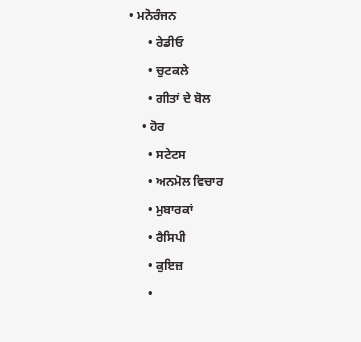• ਮਨੋਰੰਜਨ
      • ਰੇਡੀਓ
      • ਚੁਟਕਲੇ
      • ਗੀਤਾਂ ਦੇ ਬੋਲ
    • ਹੋਰ
      • ਸਟੇਟਸ
      • ਅਨਮੋਲ ਵਿਚਾਰ
      • ਮੁਬਾਰਕਾਂ
      • ਰੈਸਿਪੀ
      • ਕੁਇਜ਼
      •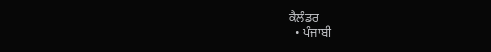ਕੈਲੰਡਰ
  • ਪੰਜਾਬੀ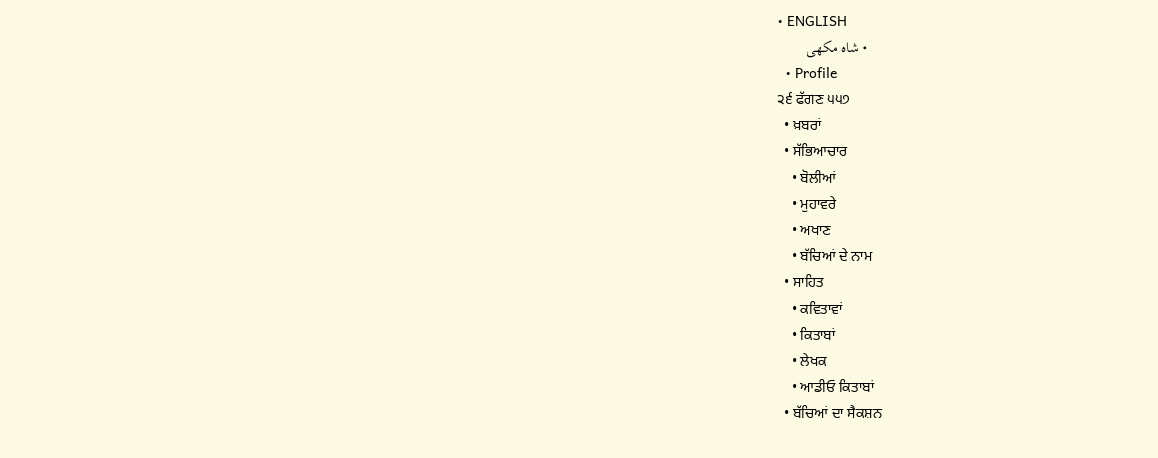• ENGLISH
    • شاہ مکھی
  • Profile
੨੬ ਫੱਗਣ ੫੫੭
  • ਖ਼ਬਰਾਂ
  • ਸੱਭਿਆਚਾਰ
    • ਬੋਲੀਆਂ
    • ਮੁਹਾਵਰੇ
    • ਅਖਾਣ
    • ਬੱਚਿਆਂ ਦੇ ਨਾਮ
  • ਸਾਹਿਤ
    • ਕਵਿਤਾਵਾਂ
    • ਕਿਤਾਬਾਂ
    • ਲੇਖਕ
    • ਆਡੀਓ ਕਿਤਾਬਾਂ
  • ਬੱਚਿਆਂ ਦਾ ਸੈਕਸ਼ਨ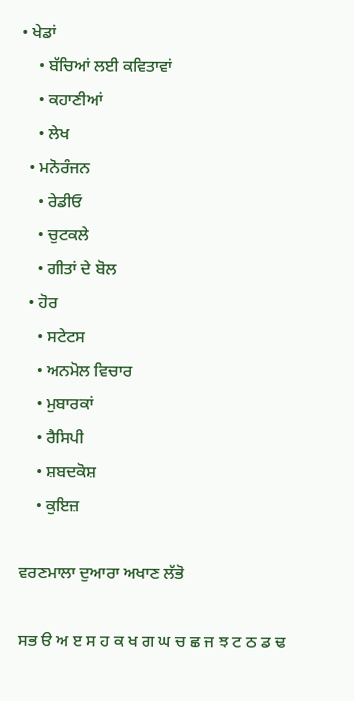• ਖੇਡਾਂ
    • ਬੱਚਿਆਂ ਲਈ ਕਵਿਤਾਵਾਂ
    • ਕਹਾਣੀਆਂ
    • ਲੇਖ
  • ਮਨੋਰੰਜਨ
    • ਰੇਡੀਓ
    • ਚੁਟਕਲੇ
    • ਗੀਤਾਂ ਦੇ ਬੋਲ
  • ਹੋਰ
    • ਸਟੇਟਸ
    • ਅਨਮੋਲ ਵਿਚਾਰ
    • ਮੁਬਾਰਕਾਂ
    • ਰੈਸਿਪੀ
    • ਸ਼ਬਦਕੋਸ਼
    • ਕੁਇਜ਼

ਵਰਣਮਾਲਾ ਦੁਆਰਾ ਅਖਾਣ ਲੱਭੋ

ਸਭ ੳ ਅ ੲ ਸ ਹ ਕ ਖ ਗ ਘ ਚ ਛ ਜ ਝ ਟ ਠ ਡ ਢ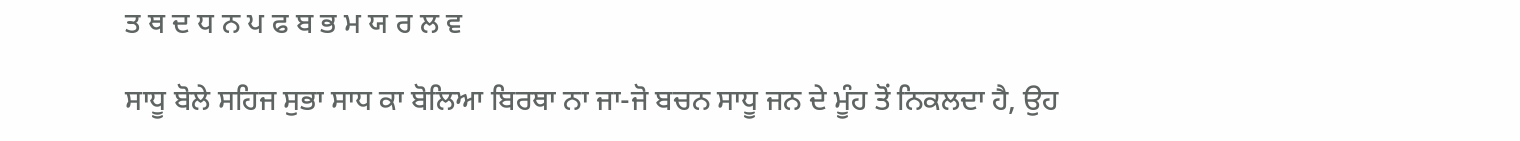ਤ ਥ ਦ ਧ ਨ ਪ ਫ ਬ ਭ ਮ ਯ ਰ ਲ ਵ

ਸਾਧੂ ਬੋਲੇ ਸਹਿਜ ਸੁਭਾ ਸਾਧ ਕਾ ਬੋਲਿਆ ਬਿਰਥਾ ਨਾ ਜਾ-ਜੋ ਬਚਨ ਸਾਧੂ ਜਨ ਦੇ ਮੂੰਹ ਤੋਂ ਨਿਕਲਦਾ ਹੈ, ਉਹ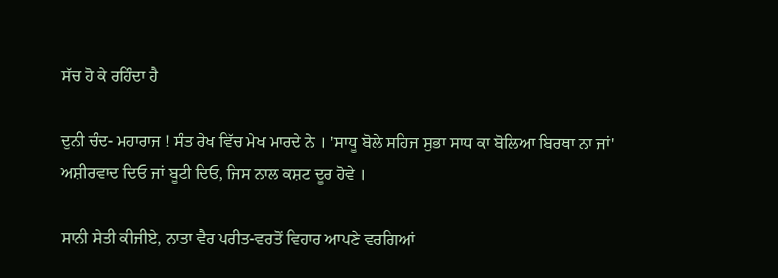ਸੱਚ ਹੋ ਕੇ ਰਹਿੰਦਾ ਹੈ

ਦੁਨੀ ਚੰਦ- ਮਹਾਰਾਜ ! ਸੰਤ ਰੇਖ ਵਿੱਚ ਮੇਖ ਮਾਰਦੇ ਨੇ । 'ਸਾਧੂ ਬੋਲੇ ਸਹਿਜ ਸੁਭਾ ਸਾਧ ਕਾ ਬੋਲਿਆ ਬਿਰਥਾ ਨਾ ਜਾਂ' ਅਸ਼ੀਰਵਾਦ ਦਿਓ ਜਾਂ ਬੂਟੀ ਦਿਓ, ਜਿਸ ਨਾਲ ਕਸ਼ਟ ਦੂਰ ਹੋਵੇ ।

ਸਾਨੀ ਸੇਤੀ ਕੀਜੀਏ, ਨਾਤਾ ਵੈਰ ਪਰੀਤ-ਵਰਤੋਂ ਵਿਹਾਰ ਆਪਣੇ ਵਰਗਿਆਂ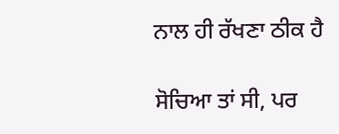ਨਾਲ ਹੀ ਰੱਖਣਾ ਠੀਕ ਹੈ

ਸੋਚਿਆ ਤਾਂ ਸੀ, ਪਰ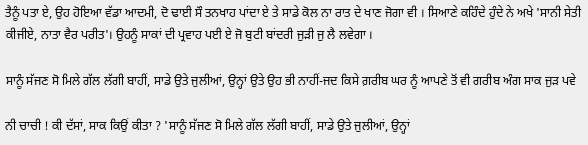ਤੈਨੂੰ ਪਤਾ ਏ, ਉਹ ਹੋਇਆ ਵੱਡਾ ਆਦਮੀ, ਦੋ ਢਾਈ ਸੌ ਤਨਖਾਹ ਪਾਂਦਾ ਏ ਤੇ ਸਾਡੇ ਕੋਲ ਨਾ ਰਾਤ ਦੇ ਖਾਣ ਜੋਗਾ ਵੀ । ਸਿਆਣੇ ਕਹਿੰਦੇ ਹੁੰਦੇ ਨੇ ਅਖੇ 'ਸਾਨੀ ਸੇਤੀ ਕੀਜੀਏ, ਨਾਤਾ ਵੈਰ ਪਰੀਤ'। ਉਹਨੂੰ ਸਾਕਾਂ ਦੀ ਪ੍ਰਵਾਹ ਪਈ ਏ ਜੋ ਬੁਟੀ ਬਾਂਦਰੀ ਜੁੜੀ ਜੁ ਲੈ ਲਵੇਗਾ ।

ਸਾਨੂੰ ਸੱਜਣ ਸੋ ਮਿਲੇ ਗੱਲ ਲੱਗੀ ਬਾਹੀਂ, ਸਾਡੇ ਉਤੇ ਜੁਲੀਆਂ, ਉਨ੍ਹਾਂ ਉਤੇ ਉਹ ਭੀ ਨਾਹੀਂ-ਜਦ ਕਿਸੇ ਗ਼ਰੀਬ ਘਰ ਨੂੰ ਆਪਣੇ ਤੋਂ ਵੀ ਗਰੀਬ ਅੰਗ ਸਾਕ ਜੁੜ ਪਵੇ

ਨੀ ਚਾਚੀ ! ਕੀ ਦੱਸਾਂ, ਸਾਕ ਕਿਉਂ ਕੀਤਾ ? 'ਸਾਨੂੰ ਸੱਜਣ ਸੋ ਮਿਲੇ ਗੱਲ ਲੱਗੀ ਬਾਹੀਂ, ਸਾਡੇ ਉਤੇ ਜੁਲੀਆਂ, ਉਨ੍ਹਾਂ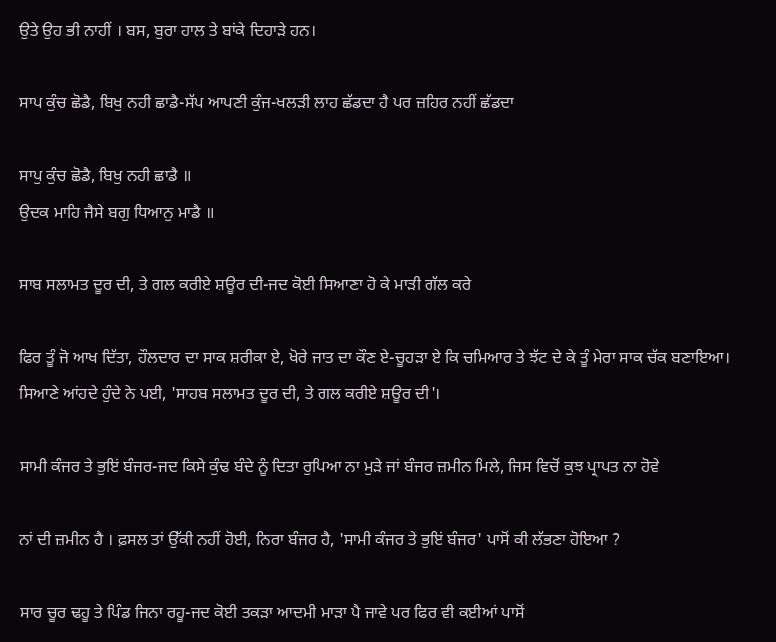ਉਤੇ ਉਹ ਭੀ ਨਾਹੀਂ । ਬਸ, ਬੁਰਾ ਹਾਲ ਤੇ ਬਾਂਕੇ ਦਿਹਾੜੇ ਹਨ।

ਸਾਪ ਕੁੰਚ ਛੋਡੈ, ਬਿਖੁ ਨਹੀ ਛਾਡੈ-ਸੱਪ ਆਪਣੀ ਕੁੰਜ-ਖਲੜੀ ਲਾਹ ਛੱਡਦਾ ਹੈ ਪਰ ਜ਼ਹਿਰ ਨਹੀਂ ਛੱਡਦਾ

ਸਾਪੁ ਕੁੰਚ ਛੋਡੈ, ਬਿਖੁ ਨਹੀ ਛਾਡੈ ॥
ਉਦਕ ਮਾਹਿ ਜੈਸੇ ਬਗੁ ਧਿਆਨੁ ਮਾਡੈ ॥

ਸਾਬ ਸਲਾਮਤ ਦੂਰ ਦੀ, ਤੇ ਗਲ ਕਰੀਏ ਸ਼ਊਰ ਦੀ-ਜਦ ਕੋਈ ਸਿਆਣਾ ਹੋ ਕੇ ਮਾੜੀ ਗੱਲ ਕਰੇ

ਫਿਰ ਤੂੰ ਜੋ ਆਖ ਦਿੱਤਾ, ਹੌਲਦਾਰ ਦਾ ਸਾਕ ਸ਼ਰੀਕਾ ਏ, ਖੋਰੇ ਜਾਤ ਦਾ ਕੌਣ ਏ-ਚੂਹੜਾ ਏ ਕਿ ਚਮਿਆਰ ਤੇ ਝੱਟ ਦੇ ਕੇ ਤੂੰ ਮੇਰਾ ਸਾਕ ਚੱਕ ਬਣਾਇਆ। ਸਿਆਣੇ ਆਂਹਦੇ ਹੁੰਦੇ ਨੇ ਪਈ, 'ਸਾਹਬ ਸਲਾਮਤ ਦੂਰ ਦੀ, ਤੇ ਗਲ ਕਰੀਏ ਸ਼ਊਰ ਦੀ'।

ਸਾਮੀ ਕੰਜਰ ਤੇ ਭੁਇਂ ਬੰਜਰ-ਜਦ ਕਿਸੇ ਕੁੰਢ ਬੰਦੇ ਨੂੰ ਦਿਤਾ ਰੁਪਿਆ ਨਾ ਮੁੜੇ ਜਾਂ ਬੰਜਰ ਜ਼ਮੀਨ ਮਿਲੇ, ਜਿਸ ਵਿਚੋਂ ਕੁਝ ਪ੍ਰਾਪਤ ਨਾ ਹੋਵੇ

ਨਾਂ ਦੀ ਜ਼ਮੀਨ ਹੈ । ਫ਼ਸਲ ਤਾਂ ਉੱਕੀ ਨਹੀਂ ਹੋਈ, ਨਿਰਾ ਬੰਜਰ ਹੈ, 'ਸਾਮੀ ਕੰਜਰ ਤੇ ਭੁਇਂ ਬੰਜਰ' ਪਾਸੋਂ ਕੀ ਲੱਭਣਾ ਹੋਇਆ ?

ਸਾਰ ਚੂਰ ਢਹੂ ਤੇ ਪਿੰਡ ਜਿਨਾ ਰਹੂ-ਜਦ ਕੋਈ ਤਕੜਾ ਆਦਮੀ ਮਾੜਾ ਪੈ ਜਾਵੇ ਪਰ ਫਿਰ ਵੀ ਕਈਆਂ ਪਾਸੋਂ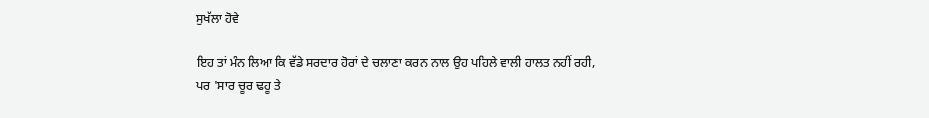ਸੁਖੱਲਾ ਹੋਵੇ

ਇਹ ਤਾਂ ਮੰਨ ਲਿਆ ਕਿ ਵੱਡੇ ਸਰਦਾਰ ਹੋਰਾਂ ਦੇ ਚਲਾਣਾ ਕਰਨ ਨਾਲ ਉਹ ਪਹਿਲੇ ਵਾਲੀ ਹਾਲਤ ਨਹੀਂ ਰਹੀ, ਪਰ 'ਸਾਰ ਚੂਰ ਢਹੂ ਤੇ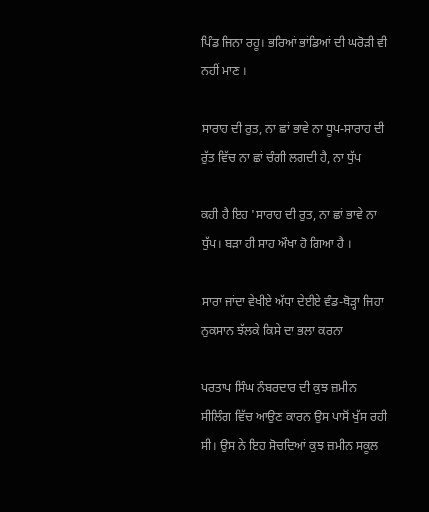ਪਿੰਡ ਜਿਨਾ ਰਹੂ। ਭਰਿਆਂ ਭਾਂਡਿਆਂ ਦੀ ਘਰੋੜੀ ਵੀ ਨਹੀਂ ਮਾਣ ।

ਸਾਰਾਹ ਦੀ ਰੁਤ, ਨਾ ਛਾਂ ਭਾਵੇ ਨਾ ਧੂਪ-ਸਾਰਾਹ ਦੀ ਰੁੱਤ ਵਿੱਚ ਨਾ ਛਾਂ ਚੰਗੀ ਲਗਦੀ ਹੈ, ਨਾ ਧੁੱਪ

ਕਹੀ ਹੈ ਇਹ 'ਸਾਰਾਹ ਦੀ ਰੁਤ, ਨਾ ਛਾਂ ਭਾਵੇ ਨਾ ਧੁੱਪ। ਬੜਾ ਹੀ ਸਾਹ ਔਖਾ ਹੋ ਗਿਆ ਹੈ ।

ਸਾਰਾ ਜਾਂਦਾ ਵੇਖੀਏ ਅੱਧਾ ਦੇਈਏ ਵੰਡ-ਥੋੜ੍ਹਾ ਜਿਹਾ ਨੁਕਸਾਨ ਝੱਲਕੇ ਕਿਸੇ ਦਾ ਭਲਾ ਕਰਨਾ

ਪਰਤਾਪ ਸਿੰਘ ਨੰਬਰਦਾਰ ਦੀ ਕੁਝ ਜ਼ਮੀਨ ਸੀਲਿੰਗ ਵਿੱਚ ਆਉਣ ਕਾਰਨ ਉਸ ਪਾਸੋਂ ਖੁੱਸ ਰਹੀ ਸੀ। ਉਸ ਨੇ ਇਹ ਸੋਚਦਿਆਂ ਕੁਝ ਜ਼ਮੀਨ ਸਕੂਲ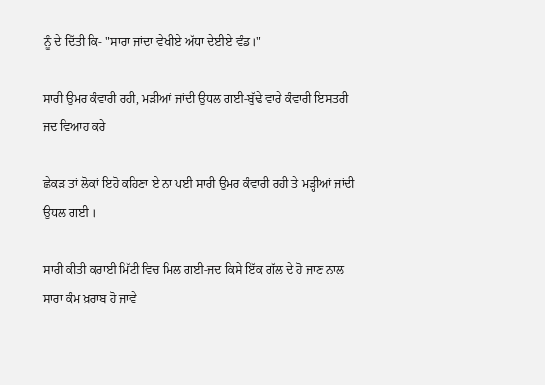ਨੂੰ ਦੇ ਦਿੱਤੀ ਕਿ- "ਸਾਰਾ ਜਾਂਦਾ ਵੇਖੀਏ ਅੱਧਾ ਦੇਈਏ ਵੰਡ।"

ਸਾਰੀ ਉਮਰ ਕੰਵਾਰੀ ਰਹੀ, ਮੜੀਆਂ ਜਾਂਦੀ ਉਧਲ ਗਈ-ਬੁੱਢੇ ਵਾਰੇ ਕੰਵਾਰੀ ਇਸਤਰੀ ਜਦ ਵਿਆਹ ਕਰੇ

ਛੇਕੜ ਤਾਂ ਲੋਕਾਂ ਇਹੋ ਕਹਿਣਾ ਏ ਨਾ ਪਈ ਸਾਰੀ ਉਮਰ ਕੰਵਾਰੀ ਰਹੀ ਤੇ ਮੜ੍ਹੀਆਂ ਜਾਂਦੀ ਉਧਲ ਗਈ ।

ਸਾਰੀ ਕੀਤੀ ਕਰਾਈ ਮਿੱਟੀ ਵਿਚ ਮਿਲ ਗਈ-ਜਦ ਕਿਸੇ ਇੱਕ ਗੱਲ ਦੇ ਹੋ ਜਾਣ ਨਾਲ ਸਾਰਾ ਕੰਮ ਖ਼ਰਾਬ ਹੋ ਜਾਵੇ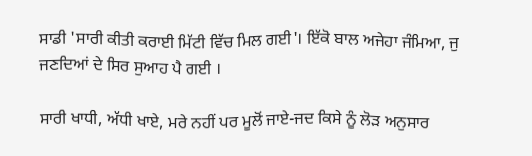ਸਾਡੀ 'ਸਾਰੀ ਕੀਤੀ ਕਰਾਈ ਮਿੱਟੀ ਵਿੱਚ ਮਿਲ ਗਈ'। ਇੱਕੋ ਬਾਲ ਅਜੇਹਾ ਜੰਮਿਆ, ਜੁ ਜਣਦਿਆਂ ਦੇ ਸਿਰ ਸੁਆਹ ਪੈ ਗਈ ।

ਸਾਰੀ ਖਾਧੀ, ਅੱਧੀ ਖਾਏ, ਮਰੇ ਨਹੀਂ ਪਰ ਮੂਲੋਂ ਜਾਏ-ਜਦ ਕਿਸੇ ਨੂੰ ਲੋੜ ਅਨੁਸਾਰ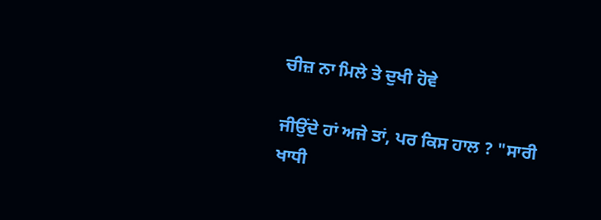ਚੀਜ਼ ਨਾ ਮਿਲੇ ਤੇ ਦੁਖੀ ਹੋਵੇ

ਜੀਉਂਦੇ ਹਾਂ ਅਜੇ ਤਾਂ, ਪਰ ਕਿਸ ਹਾਲ ? "ਸਾਰੀ ਖਾਧੀ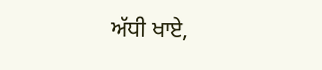ਅੱਧੀ ਖਾਏ,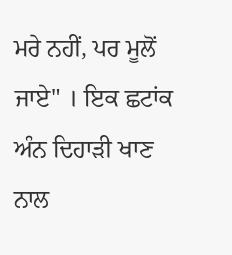ਮਰੇ ਨਹੀਂ, ਪਰ ਮੂਲੋਂ ਜਾਏ" । ਇਕ ਛਟਾਂਕ ਅੰਨ ਦਿਹਾੜੀ ਖਾਣ ਨਾਲ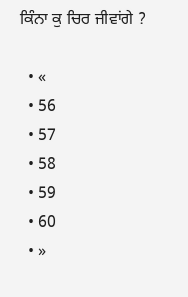ਕਿੰਨਾ ਕੁ ਚਿਰ ਜੀਵਾਂਗੇ ?

  • «
  • 56
  • 57
  • 58
  • 59
  • 60
  • »